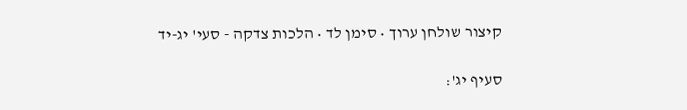קיצור שולחן ערוך • סימן לד • הלכות צדקה - סעי' יג-יד

סעיף יג':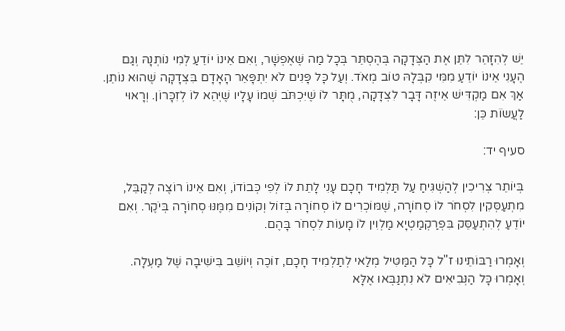יֵשׁ לְהִזָּהֵר לִתֵּן אֶת הַצְּדָקָה בְּהֶסְתֵּר בְּכָל מַה שֶּׁאֶפְשָׁר, וְאִם אֵינוֹ יוֹדֵעַ לְמִי נוֹתְנָהּ וְגַם הֶעָנִי אֵינוֹ יוֹדֵעַ מִמִּי קִבְּלָהּ טוֹב מְאֹד. וְעַל כָּל פָּנִים לֹא יִתְפָּאֵר הָאָדָם בִּצְדָקָה שֶׁהוּא נוֹתֵן. אַךְ אִם מַקְדִּישׁ אֵיזֶה דָּבָר לִצְדָקָה, מֻתָּר לוֹ שֶׁיִּכְתֹּב שְׁמוֹ עָלָיו שֶׁיְּהֵא לוֹ לְזִכָּרוֹן. וְרָאוּי לַעֲשֹוֹת כֵּן:

סעיף יד:

בְּיוֹתֵר צְרִיכִין לְהַשְׁגִּיחַ עַל תַּלְמִיד חָכָם עָנִי לָתֵת לוֹ לְפִי כְּבוֹדוֹ, וְאִם אֵינוֹ רוֹצֶה לְקַבֵּל, מִתְעַסְּקִין לִסְחֹר לוֹ סְחוֹרָה, שֶׁמּוֹכְרִים לוֹ סְחוֹרָה בְּזוֹל וְקוֹנִים מִמֶּנּוּ סְחוֹרָה בְּיֹקֶר. וְאִם יוֹדֵעַ לְהִתְעַסֵּק בִּפְרַקְמַטְיָא מַלְוִין לוֹ מָעוֹת לִסְחֹר בָּהֶם.

וְאָמְרוּ רַבּוֹתֵינוּ ז"ל כָּל הַמַּטִּיל מְלַאי לְתַלְמִיד חָכָם, זוֹכֶה וְיוֹשֵׁב בִּישִׁיבָה שֶׁל מַעְלָה. וְאָמְרוּ כָּל הַנְּבִיאִים לֹא נִתְנַבְּאוּ אֶלָּא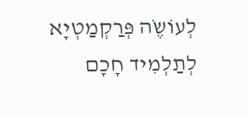לְעוֹשֶֹה פְּרַקְמַטְיָא לְתַלְמִיד חָכָם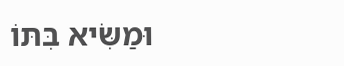וּמַשִֹּיא בִּתּוֹ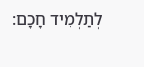לְתַלְמִיד חָכָם: